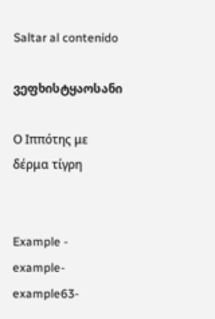Saltar al contenido

ვეფხისტყაოსანი

Ο Ιππότης με δέρμα τίγρη


Example - example-example63-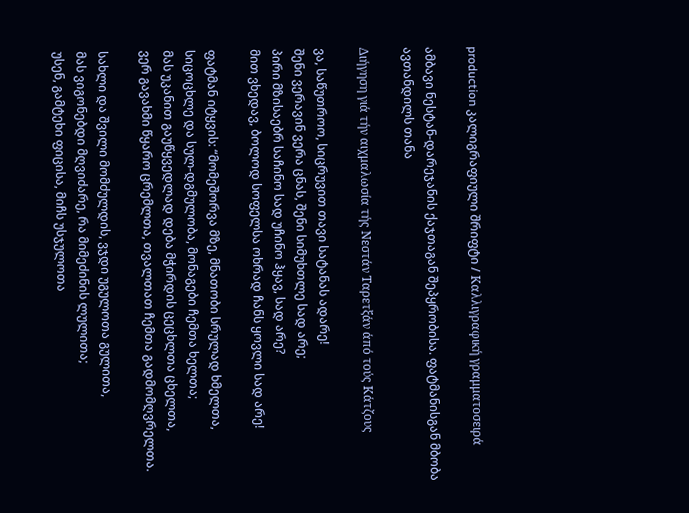production კალიგრაფიული შრიფტი / Καλλιγραφική γραμματοσειρά

ამბავი ნესტან-დარეჯანის ქაჯთაგან შეპყრობისა. ფატმანისგან მბობა ავთანდილს თანა

Διήγηση γιά τήν αιχμαλωσία τής Νεστάν Ταρετξάν άπό τούς Κάτζους

ვა, საწუთროო, სიცრუვით თავი სატანას ადარე!
შენი ვერავინ ვერა ცნას, შენი სიმუხთლე სად არე;
პირი მზისაებრ საჩინო სად უჩინო ჰყავ, სად არე?
მით ვხედავ, ბოლოდ სოფელსა ოხრად ჩანს ყოვლი სად არე!

ფატმან იტყვის: “მომეშორვა მზე, მნათობი სრულად ხმელთა,
სიცოცხლე და სულ-დგმულობა, მონაგები ჩემთა ხელთა;
მას უკანით გაუწყვედლად დება მჭირდის ცეცხლთა ცხელთა,
ვერ გავახმი წყარო ცრემლთა, თვალთათ ჩემთა გადმომღვრელთა.

სახლი და შვილი მომძულდის, ვჯდი უგულოთა გულითა,
მას ვიგონებდი მღვიძარე, რა მიმეძინის ლულითა;
უსენ, გამტეხი ფიცისა, მიჩს უსჯულოთა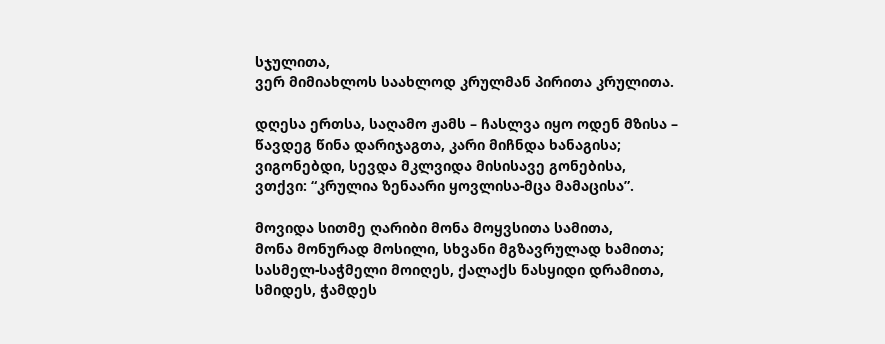სჯულითა,
ვერ მიმიახლოს საახლოდ კრულმან პირითა კრულითა.

დღესა ერთსა, საღამო ჟამს – ჩასლვა იყო ოდენ მზისა –
წავდეგ წინა დარიჯაგთა, კარი მიჩნდა ხანაგისა;
ვიგონებდი, სევდა მკლვიდა მისისავე გონებისა,
ვთქვი: “კრულია ზენაარი ყოვლისა-მცა მამაცისა”.

მოვიდა სითმე ღარიბი მონა მოყვსითა სამითა,
მონა მონურად მოსილი, სხვანი მგზავრულად ხამითა;
სასმელ-საჭმელი მოიღეს, ქალაქს ნასყიდი დრამითა,
სმიდეს, ჭამდეს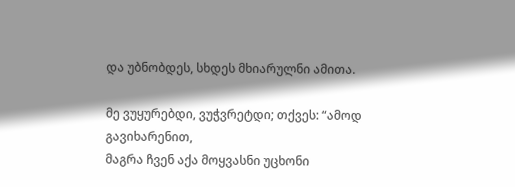და უბნობდეს, სხდეს მხიარულნი ამითა.

მე ვუყურებდი, ვუჭვრეტდი; თქვეს: “ამოდ გავიხარენით,
მაგრა ჩვენ აქა მოყვასნი უცხონი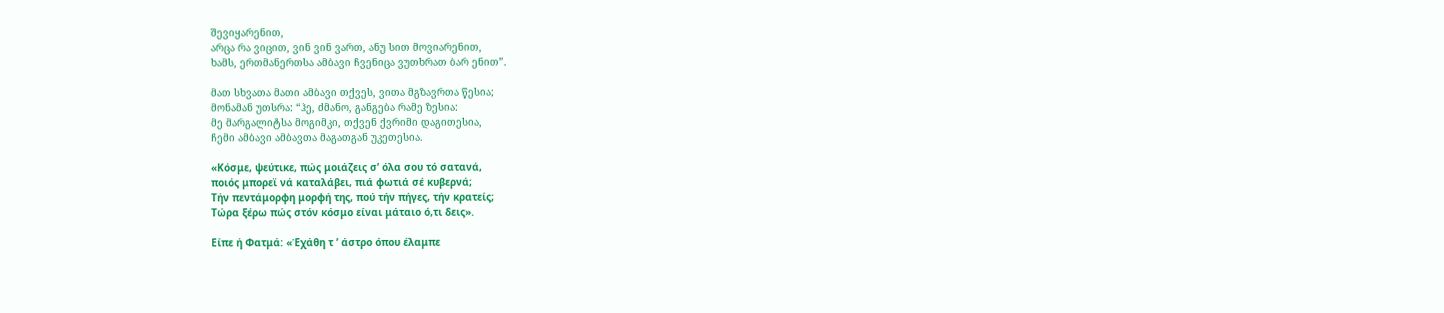შევიყარენით,
არცა რა ვიცით, ვინ ვინ ვართ, ანუ სით მოვიარენით,
ხამს, ერთმანერთსა ამბავი ჩვენიცა ვუთხრათ ბარ ენით”.

მათ სხვათა მათი ამბავი თქვეს, ვითა მგზავრთა წესია;
მონამან უთსრა: “ჰე, ძმანო, განგება რამე ზესია:
მე მარგალიტსა მოგიმკი, თქვენ ქვრიმი დაგითესია,
ჩემი ამბავი ამბავთა მაგათგან უკეთესია.

«Κόσμε, ψεύτικε, πώς μοιάζεις σ’ όλα σου τό σατανά,
ποιός μπορεϊ νά καταλάβει, πιά φωτιά σέ κυβερνά;
Τήν πεντάμορφη μορφή της, πού τήν πήγες, τήν κρατείς;
Τώρα ξέρω πώς στόν κόσμο είναι μάταιο ό,τι δεις».

Είπε ή Φατμά: «Έχάθη τ ’ άστρο όπου έλαμπε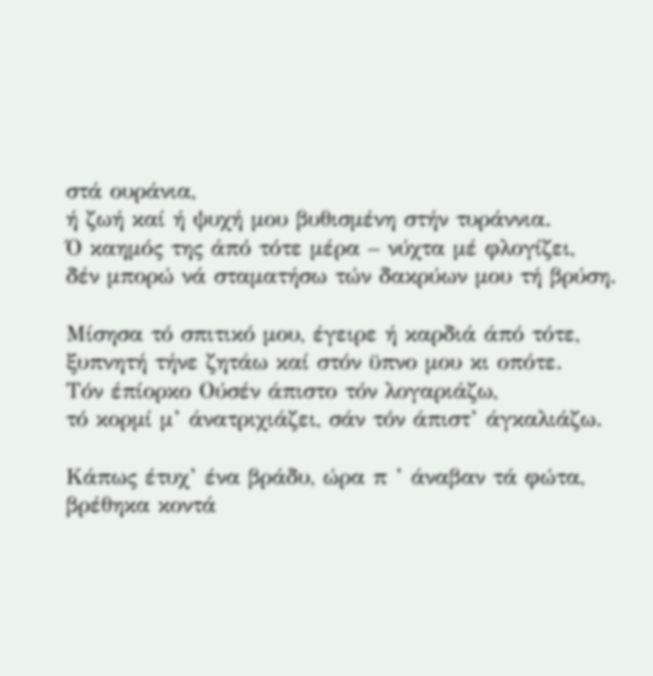στά ουράνια,
ή ζωή καί ή ψυχή μου βυθισμένη στήν τυράννια.
Ό καημός της άπό τότε μέρα – νύχτα μέ φλογίζει,
δέν μπορώ νά σταματήσω τών δακρύων μου τή βρύση.

Μίσησα τό σπιτικό μου, έγειρε ή καρδιά άπό τότε,
ξυπνητή τήνε ζητάω καί στόν ϋπνο μου κι οπότε.
Τόν έπίορκο Ούσέν άπιστο τόν λογαριάζω,
τό κορμί μ’ άνατριχιάζει, σάν τόν άπιστ’ άγκαλιάζω.

Κάπως έτυχ’ ένα βράδυ, ώρα π ’ άναβαν τά φώτα,
βρέθηκα κοντά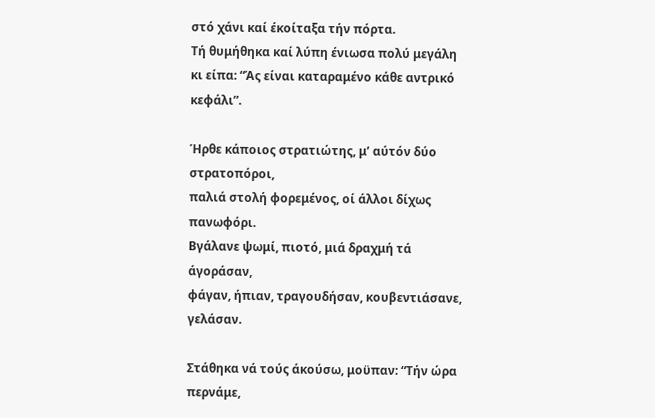στό χάνι καί έκοίταξα τήν πόρτα.
Τή θυμήθηκα καί λύπη ένιωσα πολύ μεγάλη
κι είπα: “Άς είναι καταραμένο κάθε αντρικό κεφάλι”.

Ήρθε κάποιος στρατιώτης, μ’ αύτόν δύο στρατοπόροι,
παλιά στολή φορεμένος, οί άλλοι δίχως πανωφόρι.
Βγάλανε ψωμί, πιοτό, μιά δραχμή τά άγοράσαν,
φάγαν, ήπιαν, τραγουδήσαν, κουβεντιάσανε, γελάσαν.

Στάθηκα νά τούς άκούσω, μοϋπαν: “Τήν ώρα περνάμε,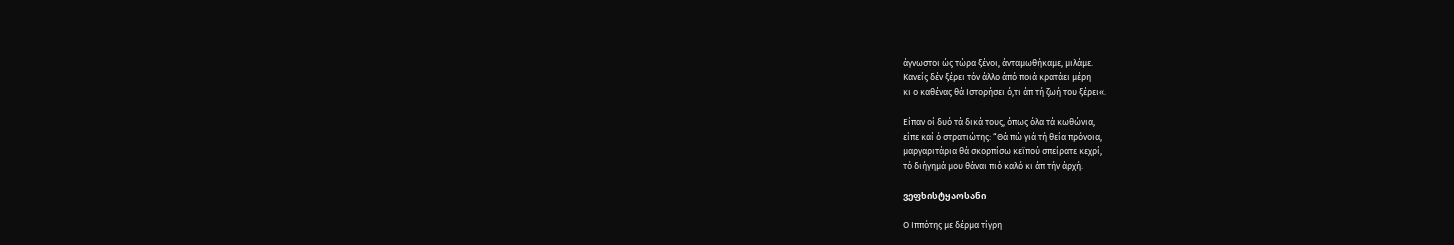άγνωστοι ώς τώρα ξένοι, άνταμωθήκαμε, μιλάμε.
Κανείς δέν ξέρει τόν άλλο άπό ποιά κρατάει μέρη
κι ο καθένας θά Ιστορήσει ό,τι άπ τή ζωή του ξέρει«.

Είπαν οί δυό τά δικά τους, όπως όλα τά κωθώνια,
είπε καί ό στρατιώτης: “Θά πώ γιά τή θεία πρόνοια,
μαργαριτάρια θά σκορπίσω κεϊπού σπείρατε κεχρί,
τό διήγημά μου θάναι πιό καλό κι άπ τήν άρχή.

ვეფხისტყაოსანი

Ο Ιππότης με δέρμα τίγρη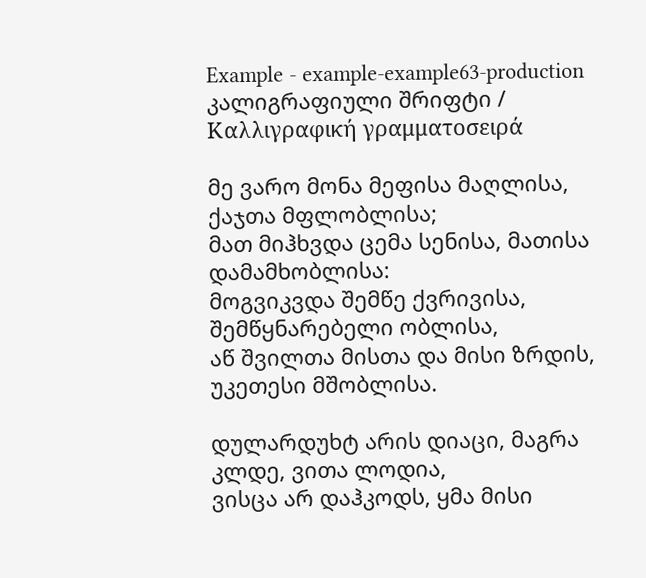Example - example-example63-production კალიგრაფიული შრიფტი / Καλλιγραφική γραμματοσειρά

მე ვარო მონა მეფისა მაღლისა, ქაჯთა მფლობლისა;
მათ მიჰხვდა ცემა სენისა, მათისა დამამხობლისა:
მოგვიკვდა შემწე ქვრივისა, შემწყნარებელი ობლისა,
აწ შვილთა მისთა და მისი ზრდის, უკეთესი მშობლისა.

დულარდუხტ არის დიაცი, მაგრა კლდე, ვითა ლოდია,
ვისცა არ დაჰკოდს, ყმა მისი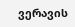ვერავის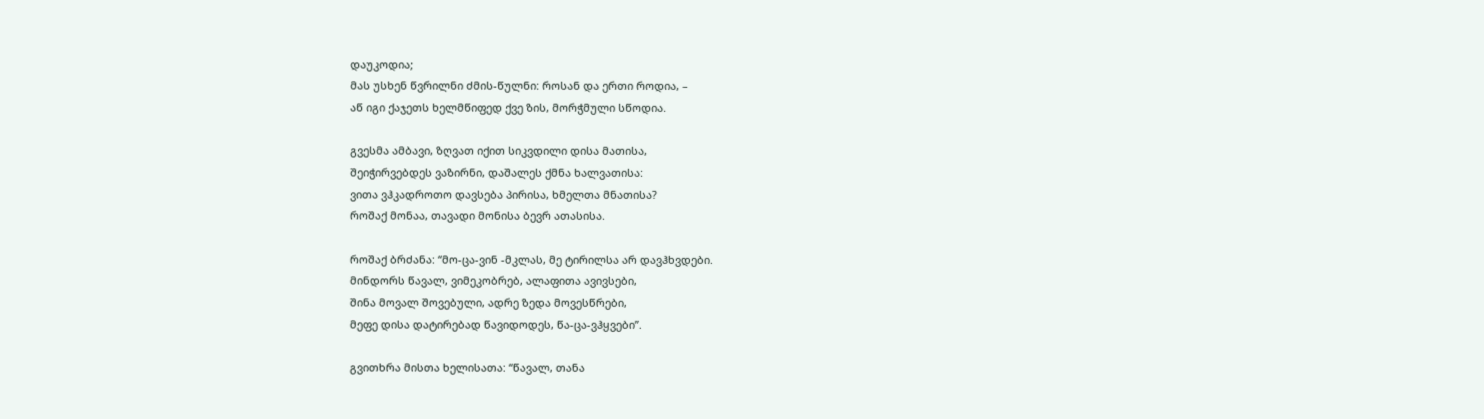დაუკოდია;
მას უსხენ წვრილნი ძმის-წულნი: როსან და ერთი როდია, –
აწ იგი ქაჯეთს ხელმწიფედ ქვე ზის, მორჭმული სწოდია.

გვესმა ამბავი, ზღვათ იქით სიკვდილი დისა მათისა,
შეიჭირვებდეს ვაზირნი, დაშალეს ქმნა ხალვათისა:
ვითა ვჰკადროთო დავსება პირისა, ხმელთა მნათისა?
როშაქ მონაა, თავადი მონისა ბევრ ათასისა.

როშაქ ბრძანა: “მო-ცა-ვინ -მკლას, მე ტირილსა არ დავჰხვდები.
მინდორს წავალ, ვიმეკობრებ, ალაფითა ავივსები,
შინა მოვალ შოვებული, ადრე ზედა მოვესწრები,
მეფე დისა დატირებად წავიდოდეს, წა-ცა-ვჰყვები”.

გვითხრა მისთა ხელისათა: “წავალ, თანა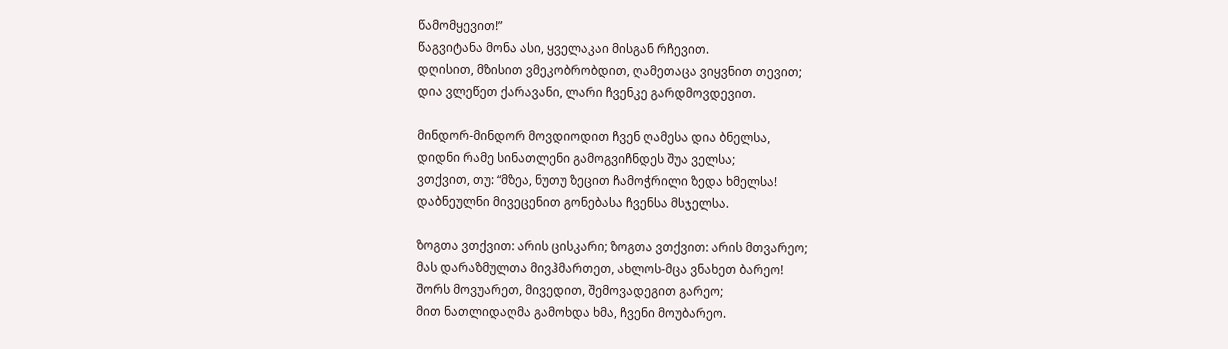წამომყევით!”
წაგვიტანა მონა ასი, ყველაკაი მისგან რჩევით.
დღისით, მზისით ვმეკობრობდით, ღამეთაცა ვიყვნით თევით;
დია ვლეწეთ ქარავანი, ლარი ჩვენკე გარდმოვდევით.

მინდორ-მინდორ მოვდიოდით ჩვენ ღამესა დია ბნელსა,
დიდნი რამე სინათლენი გამოგვიჩნდეს შუა ველსა;
ვთქვით, თუ: “მზეა, ნუთუ ზეცით ჩამოჭრილი ზედა ხმელსა!
დაბნეულნი მივეცენით გონებასა ჩვენსა მსჯელსა.

ზოგთა ვთქვით: არის ცისკარი; ზოგთა ვთქვით: არის მთვარეო;
მას დარაზმულთა მივჰმართეთ, ახლოს-მცა ვნახეთ ბარეო!
შორს მოვუარეთ, მივედით, შემოვადეგით გარეო;
მით ნათლიდაღმა გამოხდა ხმა, ჩვენი მოუბარეო.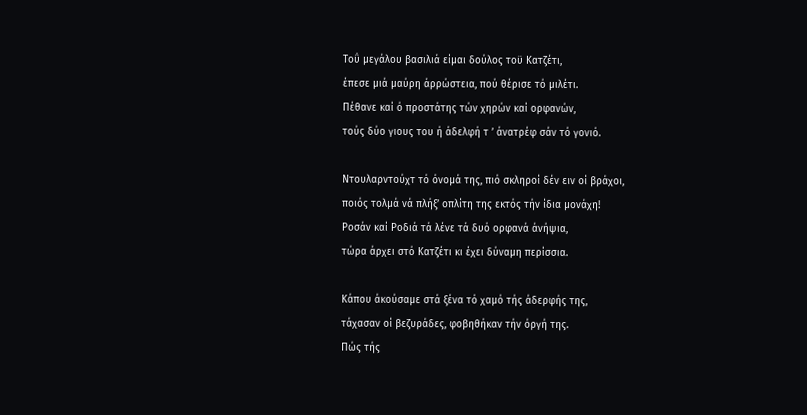Τοΰ μεγάλου βασιλιά είμαι δούλος τοϋ Κατζέτι,
έπεσε μιά μαύρη άρρώστεια, πού θέρισε τό μιλέτι.
Πέθανε καί ό προστάτης τών χηρών καί ορφανών,
τούς δύο γιους του ή άδελφή τ ’ άνατρέφ σάν τό γονιό.

Ντουλαρντούχτ τό όνομά της, πιό σκληροί δέν ειν οί βράχοι,
ποιός τολμά νά πλήξ’ οπλίτη της εκτός τήν ίδια μονάχη!
Ροσάν καί Ροδιά τά λένε τά δυό ορφανά άνήψια,
τώρα άρχει στό Κατζέτι κι έχει δύναμη περίσσια.

Κάπου άκούσαμε στά ξένα τό χαμό τής άδερφής της,
τάχασαν οί βεζυράδες, φοβηθήκαν τήν όργή της.
Πώς τής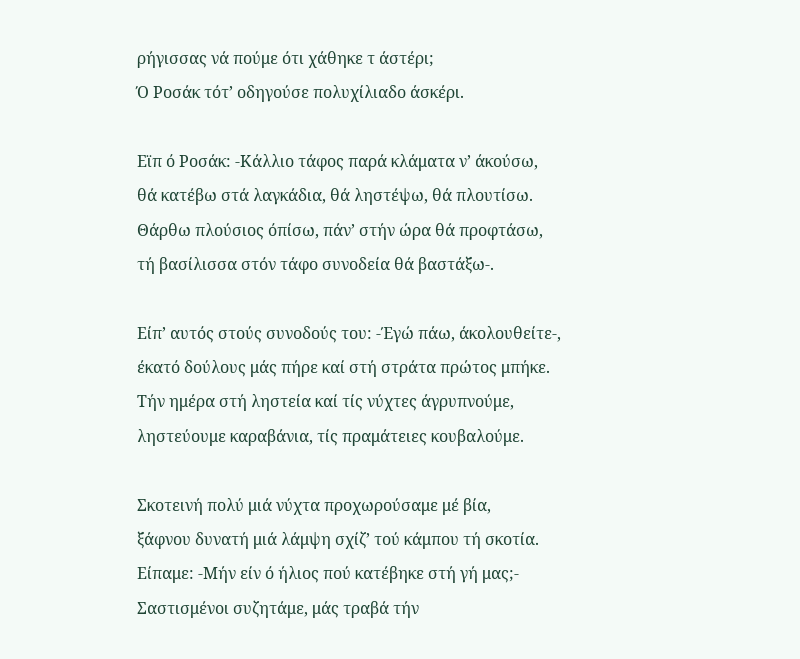ρήγισσας νά πούμε ότι χάθηκε τ άστέρι;
Ό Ροσάκ τότ’ οδηγούσε πολυχίλιαδο άσκέρι.

Εϊπ ό Ροσάκ: -Κάλλιο τάφος παρά κλάματα ν’ άκούσω,
θά κατέβω στά λαγκάδια, θά ληστέψω, θά πλουτίσω.
Θάρθω πλούσιος όπίσω, πάν’ στήν ώρα θά προφτάσω,
τή βασίλισσα στόν τάφο συνοδεία θά βαστάξω-.

Είπ’ αυτός στούς συνοδούς του: -Έγώ πάω, άκολουθείτε-,
έκατό δούλους μάς πήρε καί στή στράτα πρώτος μπήκε.
Τήν ημέρα στή ληστεία καί τίς νύχτες άγρυπνούμε,
ληστεύουμε καραβάνια, τίς πραμάτειες κουβαλούμε.

Σκοτεινή πολύ μιά νύχτα προχωρούσαμε μέ βία,
ξάφνου δυνατή μιά λάμψη σχίζ’ τού κάμπου τή σκοτία.
Είπαμε: -Μήν είν ό ήλιος πού κατέβηκε στή γή μας;-
Σαστισμένοι συζητάμε, μάς τραβά τήν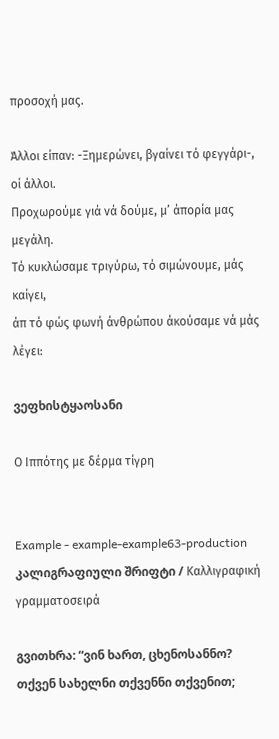προσοχή μας.

Άλλοι είπαν: -Ξημερώνει, βγαίνει τό φεγγάρι-, οί άλλοι.
Προχωρούμε γιά νά δούμε, μ’ άπορία μας μεγάλη.
Τό κυκλώσαμε τριγύρω, τό σιμώνουμε, μάς καίγει,
άπ τό φώς φωνή άνθρώπου άκούσαμε νά μάς λέγει:

ვეფხისტყაოსანი

Ο Ιππότης με δέρμα τίγρη


Example - example-example63-production კალიგრაფიული შრიფტი / Καλλιγραφική γραμματοσειρά

გვითხრა: “ვინ ხართ, ცხენოსანნო? თქვენ სახელნი თქვენნი თქვენით;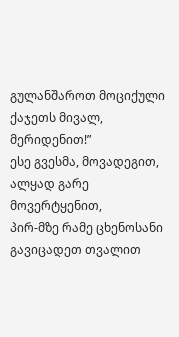გულანშაროთ მოციქული ქაჯეთს მივალ, მერიდენით!”
ესე გვესმა, მოვადეგით, ალყად გარე მოვერტყენით,
პირ-მზე რამე ცხენოსანი გავიცადეთ თვალით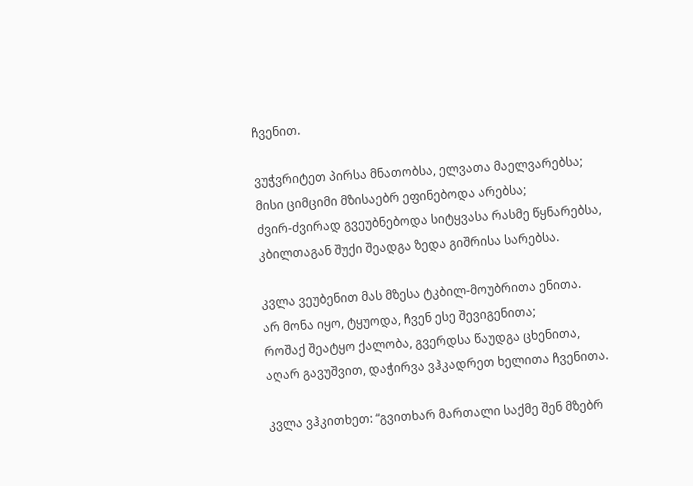ჩვენით.

ვუჭვრიტეთ პირსა მნათობსა, ელვათა მაელვარებსა;
მისი ციმციმი მზისაებრ ეფინებოდა არებსა;
ძვირ-ძვირად გვეუბნებოდა სიტყვასა რასმე წყნარებსა,
კბილთაგან შუქი შეადგა ზედა გიშრისა სარებსა.

კვლა ვეუბენით მას მზესა ტკბილ-მოუბრითა ენითა.
არ მონა იყო, ტყუოდა, ჩვენ ესე შევიგენითა;
როშაქ შეატყო ქალობა, გვერდსა წაუდგა ცხენითა,
აღარ გავუშვით, დაჭირვა ვჰკადრეთ ხელითა ჩვენითა.

კვლა ვჰკითხეთ: “გვითხარ მართალი საქმე შენ მზებრ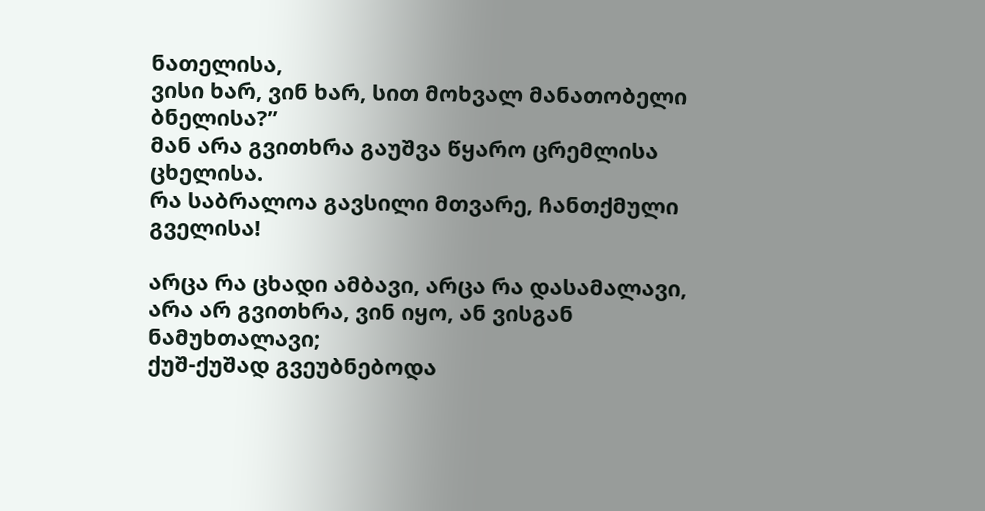ნათელისა,
ვისი ხარ, ვინ ხარ, სით მოხვალ მანათობელი ბნელისა?”
მან არა გვითხრა გაუშვა წყარო ცრემლისა ცხელისა.
რა საბრალოა გავსილი მთვარე, ჩანთქმული გველისა!

არცა რა ცხადი ამბავი, არცა რა დასამალავი,
არა არ გვითხრა, ვინ იყო, ან ვისგან ნამუხთალავი;
ქუშ-ქუშად გვეუბნებოდა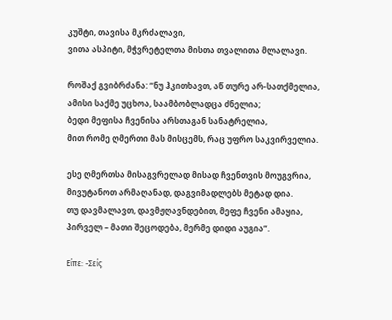კუშტი, თავისა მკრძალავი,
ვითა ასპიტი, მჭვრეტელთა მისთა თვალითა მლალავი.

როშაქ გვიბრძანა: “ნუ ჰკითხავთ, აწ თურე არ-სათქმელია,
ამისი საქმე უცხოა, საამბობლადცა ძნელია;
ბედი მეფისა ჩვენისა არსთაგან სანატრელია,
მით რომე ღმერთი მას მისცემს, რაც უფრო საკვირველია.

ესე ღმერთსა მისაგვრელად მისად ჩვენთვის მოუგვრია,
მივუტანოთ არმაღანად, დაგვიმადლებს მეტად დია.
თუ დავმალავთ, დავმჟღავნდებით, მეფე ჩვენი ამაყია,
პირველ – მათი შეცოდება, მერმე დიდი აუგია”.

Είπε: -Σείς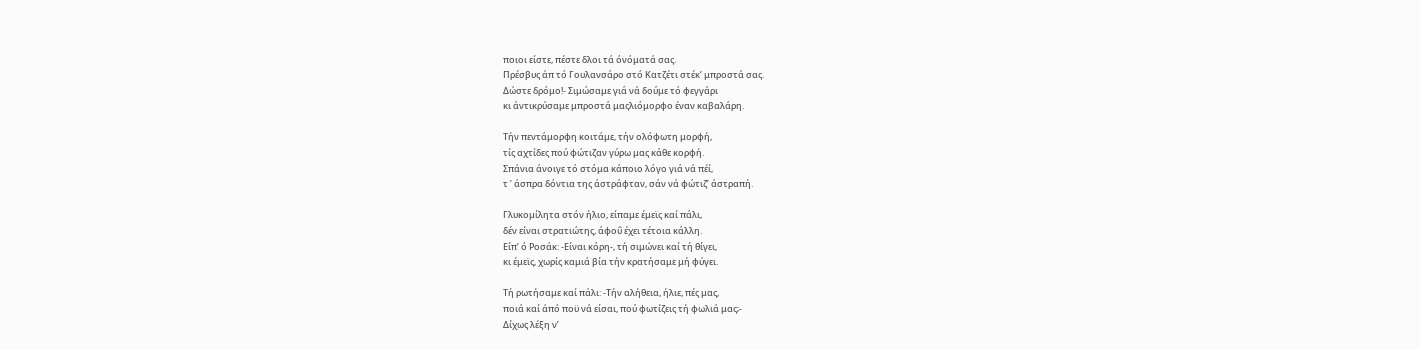ποιοι είστε, πέστε δλοι τά όνόματά σας.
Πρέσβυς άπ τό Γουλανσάρο στό Κατζέτι στέκ’ μπροστά σας.
Δώστε δρόμο!- Σιμώσαμε γιά νά δούμε τό φεγγάρι
κι άντικρύσαμε μπροστά μαςλιόμορφο έναν καβαλάρη.

Τήν πεντάμορφη κοιτάμε, τήν ολόφωτη μορφή,
τίς αχτίδες πού φώτιζαν γύρω μας κάθε κορφή.
Σπάνια άνοιγε τό στόμα κάποιο λόγο γιά νά πέί,
τ ’ άσπρα δόντια της άστράφταν, σάν νά φώτιζ’ άστραπή.

Γλυκομίλητα στόν ήλιο, είπαμε έμεϊς καί πάλι,
δέν είναι στρατιώτης, άφοΰ έχει τέτοια κάλλη.
Είπ’ ό Ροσάκ: -Είναι κόρη-, τή σιμώνει καί τή θίγει,
κι έμεϊς, χωρίς καμιά βία τήν κρατήσαμε μή φύγει.

Τή ρωτήσαμε καί πάλι: -Τήν αλήθεια, ήλιε, πές μας,
ποιά καί άπό ποϋ νά είσαι, πού φωτίζεις τή φωλιά μας;-
Δίχως λέξη ν’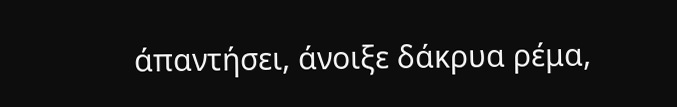άπαντήσει, άνοιξε δάκρυα ρέμα,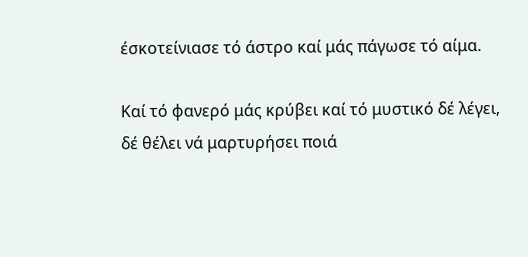έσκοτείνιασε τό άστρο καί μάς πάγωσε τό αίμα.

Καί τό φανερό μάς κρύβει καί τό μυστικό δέ λέγει,
δέ θέλει νά μαρτυρήσει ποιά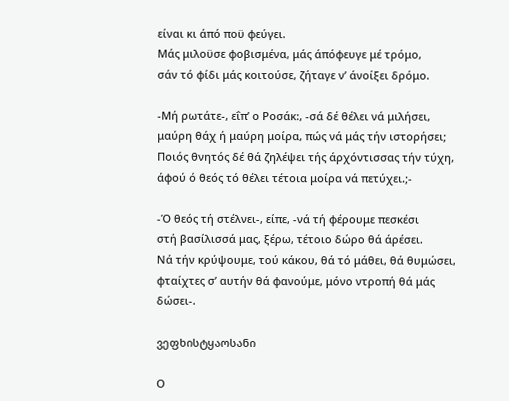είναι κι άπό ποϋ φεύγει.
Μάς μιλοϋσε φοβισμένα, μάς άπόφευγε μέ τρόμο,
σάν τό φίδι μάς κοιτούσε, ζήταγε ν’ άνοίξει δρόμο.

-Μή ρωτάτε-, εΐπ’ ο Ροσάκ:, -σά δέ θέλει νά μιλήσει,
μαύρη θάχ ή μαύρη μοίρα, πώς νά μάς τήν ιστορήσει;
Ποιός θνητός δέ θά ζηλέψει τής άρχόντισσας τήν τύχη,
άφού ό θεός τό θέλει τέτοια μοίρα νά πετύχει.;-

-Ό θεός τή στέλνει-, είπε, -νά τή φέρουμε πεσκέσι
στή βασίλισσά μας, ξέρω, τέτοιο δώρο θά άρέσει.
Νά τήν κρύψουμε, τού κάκου, θά τό μάθει, θά θυμώσει,
φταίχτες σ’ αυτήν θά φανούμε, μόνο ντροπή θά μάς δώσει-.

ვეფხისტყაოსანი

Ο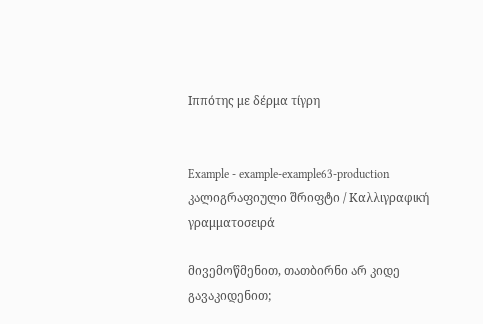Ιππότης με δέρμα τίγρη


Example - example-example63-production კალიგრაფიული შრიფტი / Καλλιγραφική γραμματοσειρά

მივემოწმენით, თათბირნი არ კიდე გავაკიდენით;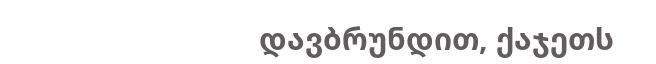დავბრუნდით, ქაჯეთს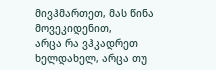მივჰმართეთ, მას წინა მოვეკიდენით,
არცა რა ვჰკადრეთ ხელდახელ, არცა თუ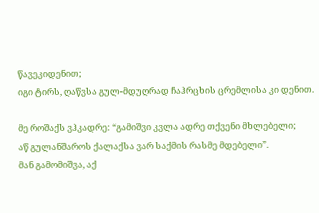წავეკიდენით;
იგი ტირს, ღაწვსა გულ-მდუღრად ჩაჰრცხის ცრემლისა კი დენით.

მე როშაქს ვჰკადრე: “გამიშვი კვლა ადრე თქვენი მხლებელი;
აწ გულანშაროს ქალაქსა ვარ საქმის რასმე მდებელი”.
მან გამომიშვა, აქ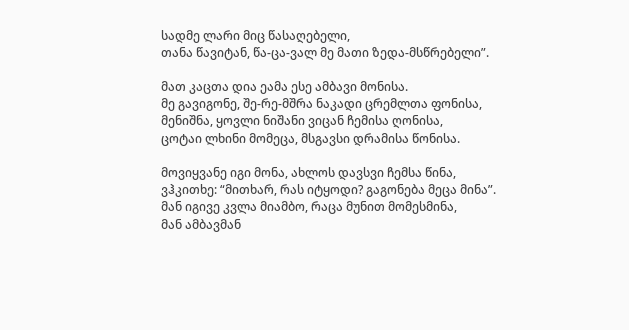სადმე ლარი მიც წასაღებელი,
თანა წავიტან, წა-ცა-ვალ მე მათი ზედა-მსწრებელი”.

მათ კაცთა დია ეამა ესე ამბავი მონისა.
მე გავიგონე, შე-რე-მშრა ნაკადი ცრემლთა ფონისა,
მენიშნა, ყოვლი ნიშანი ვიცან ჩემისა ღონისა,
ცოტაი ლხინი მომეცა, მსგავსი დრამისა წონისა.

მოვიყვანე იგი მონა, ახლოს დავსვი ჩემსა წინა,
ვჰკითხე: “მითხარ, რას იტყოდი? გაგონება მეცა მინა”.
მან იგივე კვლა მიამბო, რაცა მუნით მომესმინა,
მან ამბავმან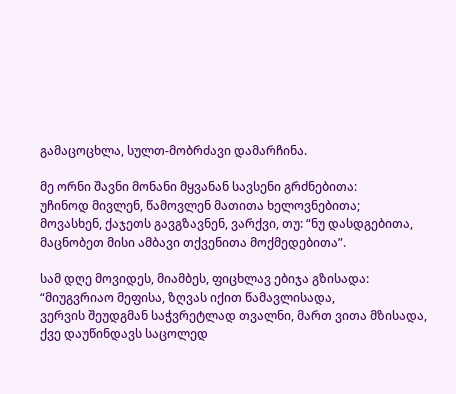გამაცოცხლა, სულთ-მობრძავი დამარჩინა.

მე ორნი შავნი მონანი მყვანან სავსენი გრძნებითა:
უჩინოდ მივლენ, წამოვლენ მათითა ხელოვნებითა;
მოვასხენ, ქაჯეთს გავგზავნენ, ვარქვი, თუ: “ნუ დასდგებითა,
მაცნობეთ მისი ამბავი თქვენითა მოქმედებითა”.

სამ დღე მოვიდეს, მიამბეს, ფიცხლავ ებიჯა გზისადა:
“მიუგვრიაო მეფისა, ზღვას იქით წამავლისადა,
ვერვის შეუდგმან საჭვრეტლად თვალნი, მართ ვითა მზისადა,
ქვე დაუწინდავს საცოლედ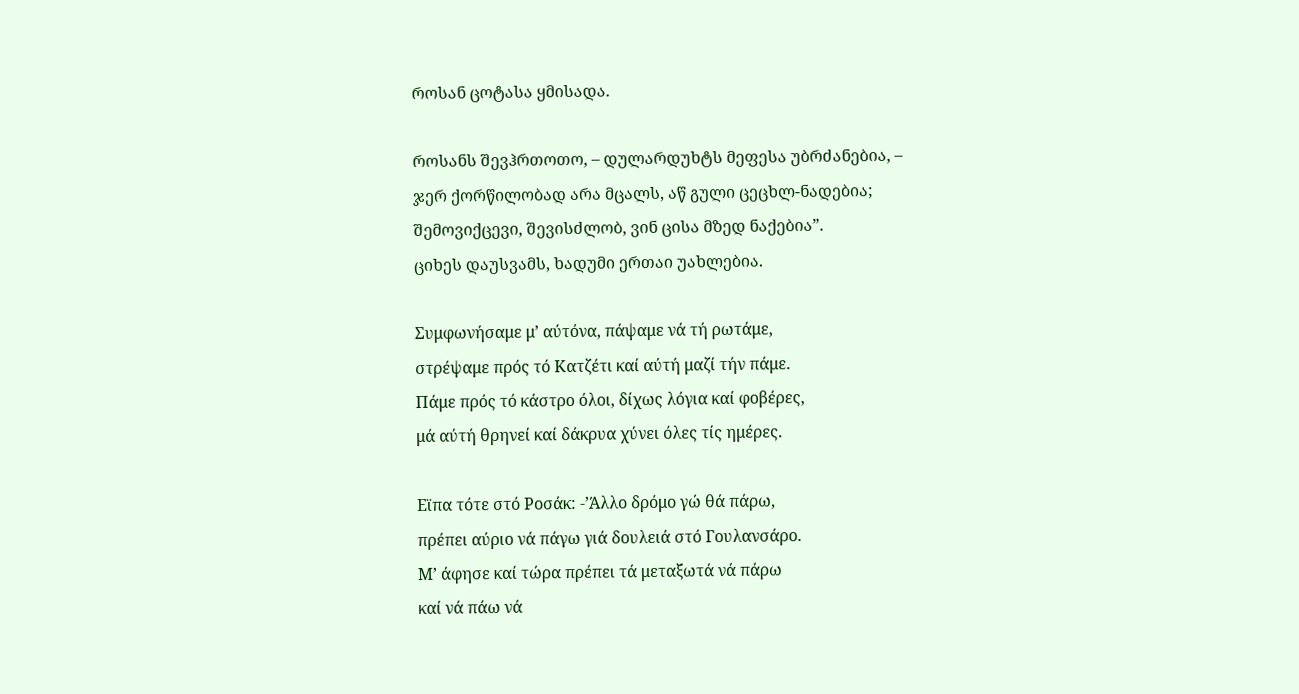როსან ცოტასა ყმისადა.

როსანს შევჰრთოთო, – დულარდუხტს მეფესა უბრძანებია, –
ჯერ ქორწილობად არა მცალს, აწ გული ცეცხლ-ნადებია;
შემოვიქცევი, შევისძლობ, ვინ ცისა მზედ ნაქებია”.
ციხეს დაუსვამს, ხადუმი ერთაი უახლებია.

Συμφωνήσαμε μ’ αύτόνα, πάψαμε νά τή ρωτάμε,
στρέψαμε πρός τό Κατζέτι καί αύτή μαζί τήν πάμε.
Πάμε πρός τό κάστρο όλοι, δίχως λόγια καί φοβέρες,
μά αύτή θρηνεί καί δάκρυα χύνει όλες τίς ημέρες.

Εϊπα τότε στό Ροσάκ: -’Άλλο δρόμο γώ θά πάρω,
πρέπει αύριο νά πάγω γιά δουλειά στό Γουλανσάρο.
Μ’ άφησε καί τώρα πρέπει τά μεταξωτά νά πάρω
καί νά πάω νά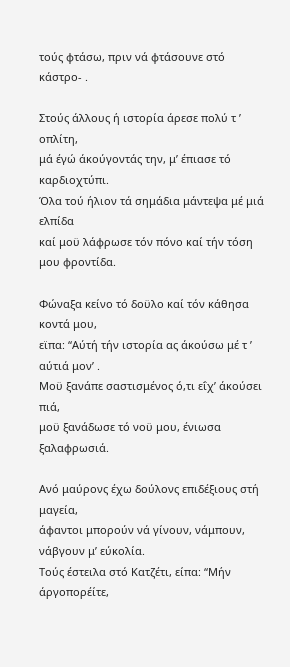τούς φτάσω, πριν νά φτάσουνε στό κάστρο- .

Στούς άλλους ή ιστορία άρεσε πολύ τ ’ οπλίτη,
μά έγώ άκούγοντάς την, μ’ έπιασε τό καρδιοχτύπι.
Όλα τού ήλιον τά σημάδια μάντεψα μέ μιά ελπίδα
καί μοϋ λάφρωσε τόν πόνο καί τήν τόση μου φροντίδα.

Φώναξα κείνο τό δοϋλο καί τόν κάθησα κοντά μου,
εϊπα: “Αύτή τήν ιστορία ας άκούσω μέ τ ’ αύτιά μον’ .
Μοϋ ξανάπε σαστισμένος ό,τι εΐχ’ άκούσει πιά,
μοϋ ξανάδωσε τό νοϋ μου, ένιωσα ξαλαφρωσιά.

Ανό μαύρονς έχω δούλονς επιδέξιους στή μαγεία,
άφαντοι μπορούν νά γίνουν, νάμπουν, νάβγουν μ’ εύκολία.
Τούς έστειλα στό Κατζέτι, είπα: “Μήν άργοπορέίτε,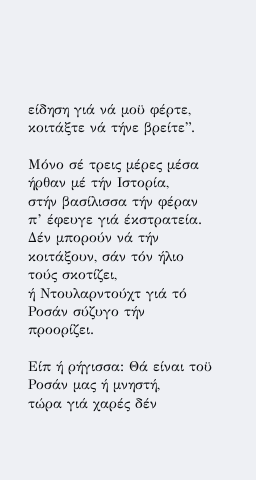είδηση γιά νά μοϋ φέρτε, κοιτάξτε νά τήνε βρείτε”.

Μόνο σέ τρεις μέρες μέσα ήρθαν μέ τήν Ιστορία,
στήν βασίλισσα τήν φέραν π’ έφευγε γιά έκστρατεία.
Δέν μπορούν νά τήν κοιτάξουν, σάν τόν ήλιο τούς σκοτίζει,
ή Ντουλαρντούχτ γιά τό Ροσάν σύζυγο τήν προορίζει.

Είπ ή ρήγισσα: Θά είναι τοϋ Ροσάν μας ή μνηστή,
τώρα γιά χαρές δέν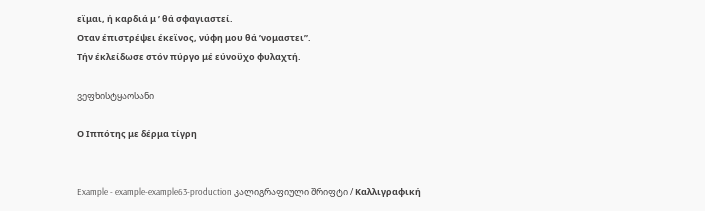εϊμαι, ή καρδιά μ ’ θά σφαγιαστεί.
Οταν έπιστρέψει έκεϊνος, νύφη μου θά ’νομαστει”.
Τήν έκλείδωσε στόν πύργο μέ εύνοϋχο φυλαχτή.

ვეფხისტყაოსანი

Ο Ιππότης με δέρμα τίγρη


Example - example-example63-production კალიგრაფიული შრიფტი / Καλλιγραφική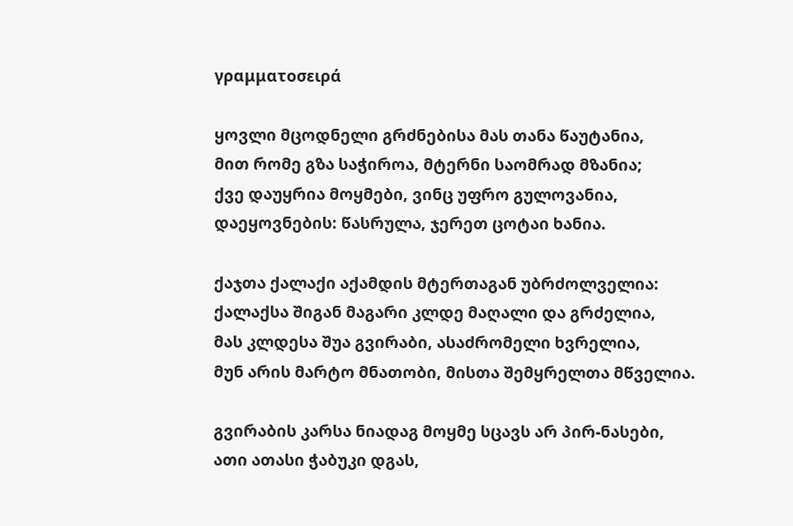γραμματοσειρά

ყოვლი მცოდნელი გრძნებისა მას თანა წაუტანია,
მით რომე გზა საჭიროა, მტერნი საომრად მზანია;
ქვე დაუყრია მოყმები, ვინც უფრო გულოვანია,
დაეყოვნების: წასრულა, ჯერეთ ცოტაი ხანია.

ქაჯთა ქალაქი აქამდის მტერთაგან უბრძოლველია:
ქალაქსა შიგან მაგარი კლდე მაღალი და გრძელია,
მას კლდესა შუა გვირაბი, ასაძრომელი ხვრელია,
მუნ არის მარტო მნათობი, მისთა შემყრელთა მწველია.

გვირაბის კარსა ნიადაგ მოყმე სცავს არ პირ-ნასები,
ათი ათასი ჭაბუკი დგას,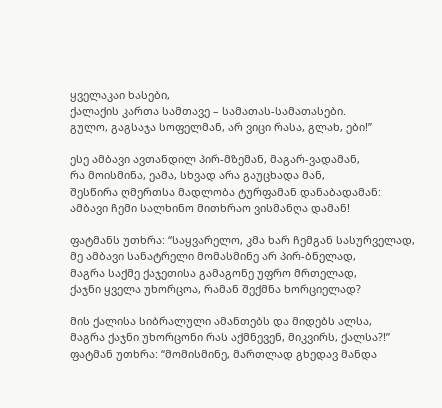ყველაკაი ხასები,
ქალაქის კართა სამთავე – სამათას-სამათასები.
გულო, გაგსაჯა სოფელმან, არ ვიცი რასა, გლახ, ები!”

ესე ამბავი ავთანდილ პირ-მზემან, მაგარ-ვადამან,
რა მოისმინა, ეამა, სხვად არა გაუცხადა მან,
შესწირა ღმერთსა მადლობა ტურფამან დანაბადამან:
ამბავი ჩემი სალხინო მითხრაო ვისმანღა დამან!

ფატმანს უთხრა: “საყვარელო, კმა ხარ ჩემგან სასურველად,
მე ამბავი სანატრელი მომასმინე არ პირ-ბნელად,
მაგრა საქმე ქაჯეთისა გამაგონე უფრო მრთელად,
ქაჯნი ყველა უხორცოა, რამან შექმნა ხორციელად?

მის ქალისა სიბრალული ამანთებს და მიდებს ალსა,
მაგრა ქაჯნი უხორცონი რას აქმნევენ, მიკვირს, ქალსა?!”
ფატმან უთხრა: “მომისმინე, მართლად გხედავ მანდა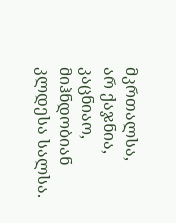მკრთალსა,
არ ქაჯნია, კაცნიაო, მიჰნდობიან კლდესა სალსა.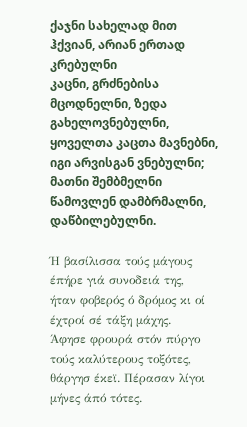ქაჯნი სახელად მით ჰქვიან, არიან ერთად კრებულნი
კაცნი, გრძნებისა მცოდნელნი, ზედა გახელოვნებულნი,
ყოველთა კაცთა მავნებნი, იგი არვისგან ვნებულნი;
მათნი შემბმელნი წამოვლენ დამბრმალნი, დაწბილებულნი.

Ή βασίλισσα τούς μάγους έπήρε γιά συνοδειά της,
ήταν φοβερός ό δρόμος κι οί έχτροί σέ τάξη μάχης.
Άφησε φρουρά στόν πύργο τούς καλύτερους τοξότες,
θάργησ έκεϊ. Πέρασαν λίγοι μήνες άπό τότες.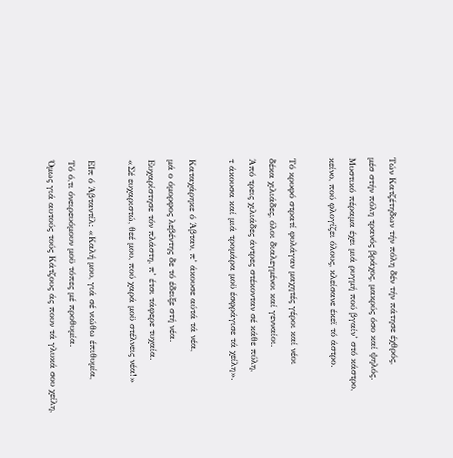Τών Κατζέτηδων τήν πόλη δέν τήν πάτησε έχθρός,
μέσ στήν πόλη τρανός βράχος, μακρύς όσο καί ψηλός.
Μυστικό πέραμα έχει μιά ρυγμή πού βγαίν’ στό κάστρο,
κείνο, πού φλογίζει όλους, κλείσανε έκεϊ τό άστρο.

Τό κρυφό στρατί φυλάγαν μαχητές γέροι καί νέοι
δέκα χιλιάδες, όλοι διαλεγμένοι καί γενναίοι.
Άπό τρεις χιλιάδες άντρες στέκονταν σέ κάθε πύλη,
τ άκουσα καί μιά τρομάρα μοϋ έσφράγισε τά χείλη».

Καταχάρηκε ό Άβταν, π’ άκουσε αύτά τά νέα,
μά ο όμορφος λεβέντης δε τό έδειξε στή νέα.
Ευχαρίστησε τόν πλάστη, π’ έτσι τάφερε τυχαία.
«Σέ ευχαριστώ, θεέ μου, πού χαρά μοϋ στέλνεις νέα!»

ΕΙπ ό Άβταντίλ: «Καλή μου, γιά σέ νιώθω έπιθυμία,
Τό ό,τι όνειρευόμουν μοϋ τόπες μέ προθυμία.
Όμως γιά αυτούς τούς Κάτζους άς πουν τά γλυκά σου χείλη,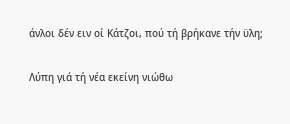άνλοι δέν ειν οί Κάτζοι, πού τή βρήκανε τήν ϋλη;

Λύπη γιά τή νέα εκείνη νιώθω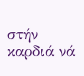στήν καρδιά νά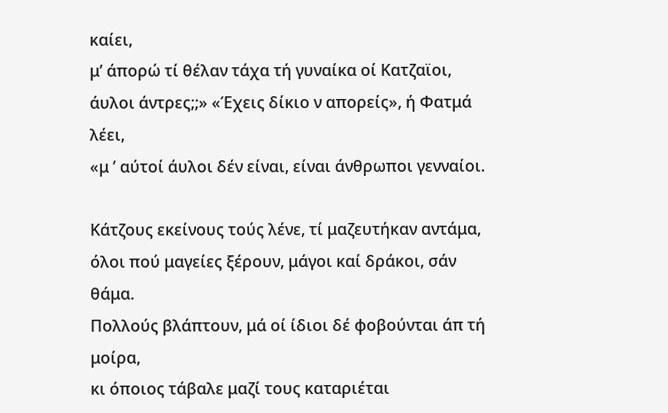καίει,
μ’ άπορώ τί θέλαν τάχα τή γυναίκα οί Κατζαϊοι,
άυλοι άντρες;;» «Έχεις δίκιο ν απορείς», ή Φατμά λέει,
«μ ’ αύτοί άυλοι δέν είναι, είναι άνθρωποι γενναίοι.

Κάτζους εκείνους τούς λένε, τί μαζευτήκαν αντάμα,
όλοι πού μαγείες ξέρουν, μάγοι καί δράκοι, σάν θάμα.
Πολλούς βλάπτουν, μά οί ίδιοι δέ φοβούνται άπ τή μοίρα,
κι όποιος τάβαλε μαζί τους καταριέται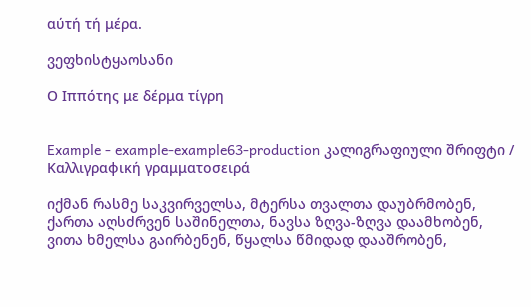αύτή τή μέρα.

ვეფხისტყაოსანი

Ο Ιππότης με δέρμα τίγρη


Example - example-example63-production კალიგრაფიული შრიფტი / Καλλιγραφική γραμματοσειρά

იქმან რასმე საკვირველსა, მტერსა თვალთა დაუბრმობენ,
ქართა აღსძრვენ საშინელთა, ნავსა ზღვა-ზღვა დაამხობენ,
ვითა ხმელსა გაირბენენ, წყალსა წმიდად დააშრობენ,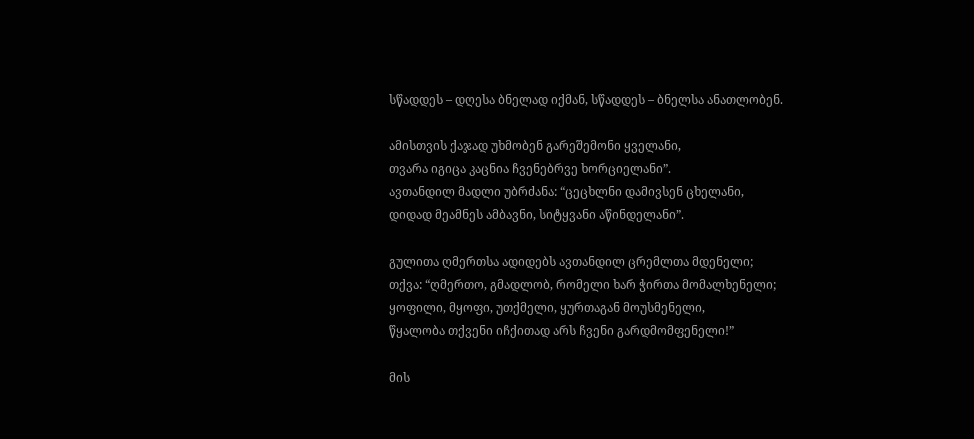სწადდეს – დღესა ბნელად იქმან, სწადდეს – ბნელსა ანათლობენ.

ამისთვის ქაჯად უხმობენ გარეშემონი ყველანი,
თვარა იგიცა კაცნია ჩვენებრვე ხორციელანი”.
ავთანდილ მადლი უბრძანა: “ცეცხლნი დამივსენ ცხელანი,
დიდად მეამნეს ამბავნი, სიტყვანი აწინდელანი”.

გულითა ღმერთსა ადიდებს ავთანდილ ცრემლთა მდენელი;
თქვა: “ღმერთო, გმადლობ, რომელი ხარ ჭირთა მომალხენელი;
ყოფილი, მყოფი, უთქმელი, ყურთაგან მოუსმენელი,
წყალობა თქვენი იჩქითად არს ჩვენი გარდმომფენელი!”

მის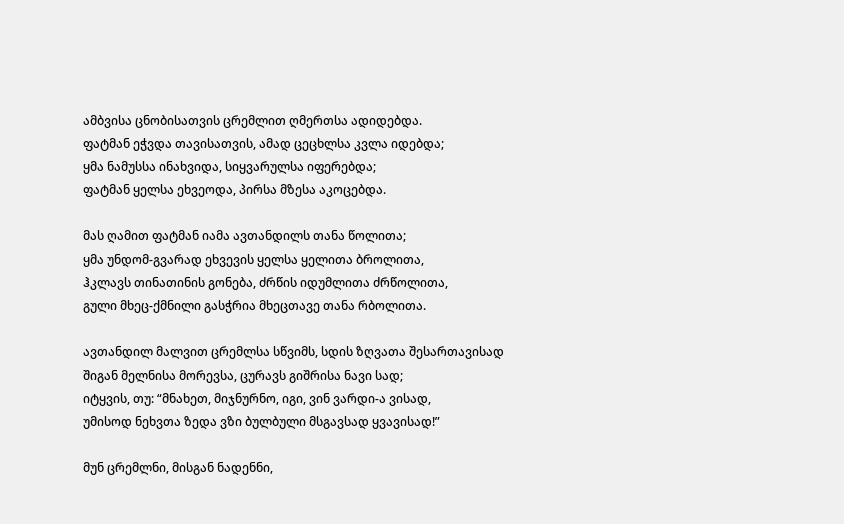ამბვისა ცნობისათვის ცრემლით ღმერთსა ადიდებდა.
ფატმან ეჭვდა თავისათვის, ამად ცეცხლსა კვლა იდებდა;
ყმა ნამუსსა ინახვიდა, სიყვარულსა იფერებდა;
ფატმან ყელსა ეხვეოდა, პირსა მზესა აკოცებდა.

მას ღამით ფატმან იამა ავთანდილს თანა წოლითა;
ყმა უნდომ-გვარად ეხვევის ყელსა ყელითა ბროლითა,
ჰკლავს თინათინის გონება, ძრწის იდუმლითა ძრწოლითა,
გული მხეც-ქმნილი გასჭრია მხეცთავე თანა რბოლითა.

ავთანდილ მალვით ცრემლსა სწვიმს, სდის ზღვათა შესართავისად
შიგან მელნისა მორევსა, ცურავს გიშრისა ნავი სად;
იტყვის, თუ: “მნახეთ, მიჯნურნო, იგი, ვინ ვარდი-ა ვისად,
უმისოდ ნეხვთა ზედა ვზი ბულბული მსგავსად ყვავისად!”

მუნ ცრემლნი, მისგან ნადენნი,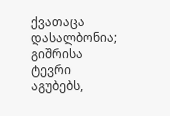ქვათაცა დასალბონია;
გიშრისა ტევრი აგუბებს,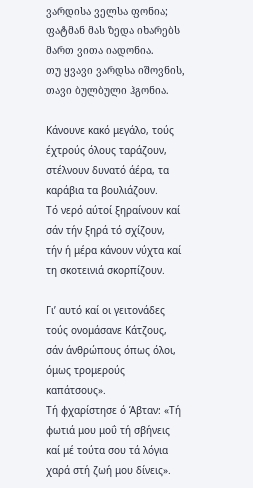ვარდისა ველსა ფონია;
ფატმან მას ზედა იხარებს მართ ვითა იადონია.
თუ ყვავი ვარდსა იშოვნის, თავი ბულბული ჰგონია.

Κάνουνε κακό μεγάλο, τούς έχτρούς όλους ταράζουν,
στέλνουν δυνατό άέρα, τα καράβια τα βουλιάζουν.
Τό νερό αύτοί ξηραίνουν καί σάν τήν ξηρά τό σχίζουν,
τήν ή μέρα κάνουν νύχτα καί τη σκοτεινιά σκορπίζουν.

Γι’ αυτό καί οι γειτονάδες τούς ονομάσανε Κάτζους,
σάν άνθρώπους όπως όλοι, όμως τρομερούς καπάτσους».
Τή φχαρίστησε ό Άβταν: «Τή φωτιά μου μοΰ τή σβήνεις
καί μέ τούτα σου τά λόγια χαρά στή ζωή μου δίνεις».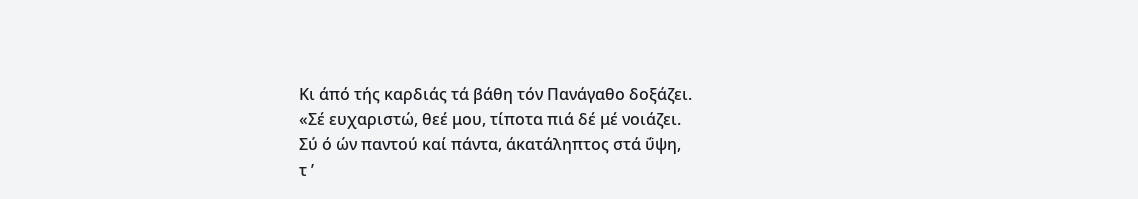Κι άπό τής καρδιάς τά βάθη τόν Πανάγαθο δοξάζει.
«Σέ ευχαριστώ, θεέ μου, τίποτα πιά δέ μέ νοιάζει.
Σύ ό ών παντού καί πάντα, άκατάληπτος στά ΰψη,
τ ’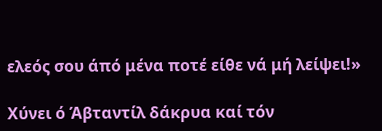ελεός σου άπό μένα ποτέ είθε νά μή λείψει!»

Χύνει ό Άβταντίλ δάκρυα καί τόν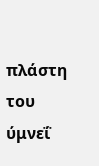πλάστη του ύμνεΐ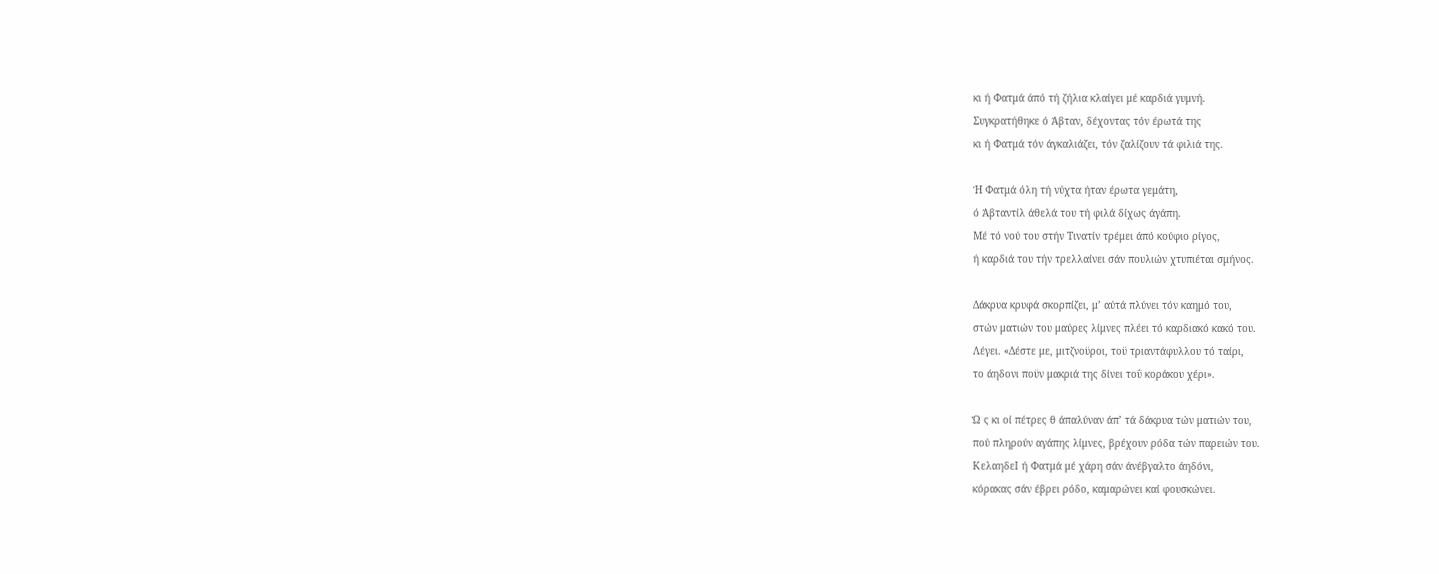κι ή Φατμά άπό τή ζήλια κλαίγει μέ καρδιά γυμνή.
Συγκρατήθηκε ό Άβταν, δέχοντας τόν έρωτά της
κι ή Φατμά τόν άγκαλιάζει, τόν ζαλίζουν τά φιλιά της.

Ή Φατμά όλη τή νύχτα ήταν έρωτα γεμάτη,
ό Άβταντίλ άθελά του τή φιλά δίχως άγάπη.
Μέ τό νού του στήν Τινατίν τρέμει άπό κούφιο ρίγος,
ή καρδιά του τήν τρελλαίνει σάν πουλιών χτυπιέται σμήνος.

Δάκρυα κρυφά σκορπίζει, μ’ αύτά πλύνει τόν καημό του,
στών ματιών του μαύρες λίμνες πλέει τό καρδιακό κακό του.
Λέγει. «Δέστε με, μιτζνοϋροι, τοϋ τριαντάφυλλου τό ταίρι,
το άηδονι ποϋν μακριά της δίνει τοΰ κοράκου χέρι».

Ώ ς κι οί πέτρες θ άπαλύναν άπ’ τά δάκρυα τών ματιών του,
πού πληρούν αγάπης λίμνες, βρέχουν ρόδα τών παρειών του.
ΚελαηδεΙ ή Φατμά μέ χάρη σάν άνέβγαλτο άηδόνι,
κόρακας σάν έβρει ρόδο, καμαρώνει καί φουσκώνει.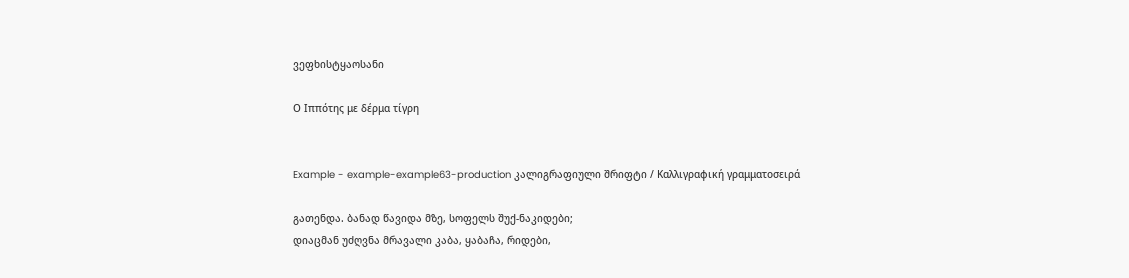ვეფხისტყაოსანი

Ο Ιππότης με δέρμα τίγρη


Example - example-example63-production კალიგრაფიული შრიფტი / Καλλιγραφική γραμματοσειρά

გათენდა. ბანად წავიდა მზე, სოფელს შუქ-ნაკიდები;
დიაცმან უძღვნა მრავალი კაბა, ყაბაჩა, რიდები,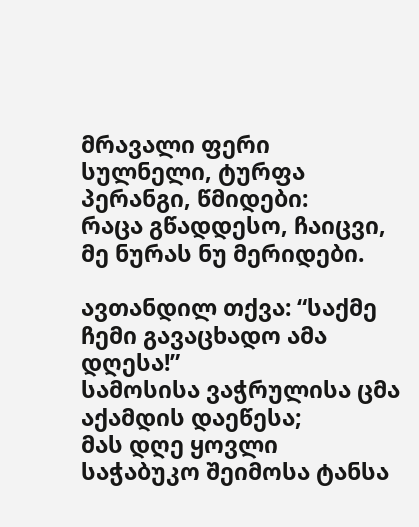მრავალი ფერი სულნელი, ტურფა პერანგი, წმიდები:
რაცა გწადდესო, ჩაიცვი, მე ნურას ნუ მერიდები.

ავთანდილ თქვა: “საქმე ჩემი გავაცხადო ამა დღესა!”
სამოსისა ვაჭრულისა ცმა აქამდის დაეწესა;
მას დღე ყოვლი საჭაბუკო შეიმოსა ტანსა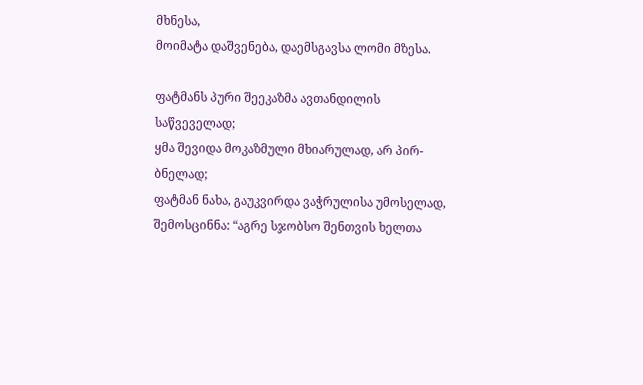მხნესა,
მოიმატა დაშვენება, დაემსგავსა ლომი მზესა.

ფატმანს პური შეეკაზმა ავთანდილის საწვეველად;
ყმა შევიდა მოკაზმული მხიარულად, არ პირ-ბნელად;
ფატმან ნახა, გაუკვირდა ვაჭრულისა უმოსელად,
შემოსცინნა: “აგრე სჯობსო შენთვის ხელთა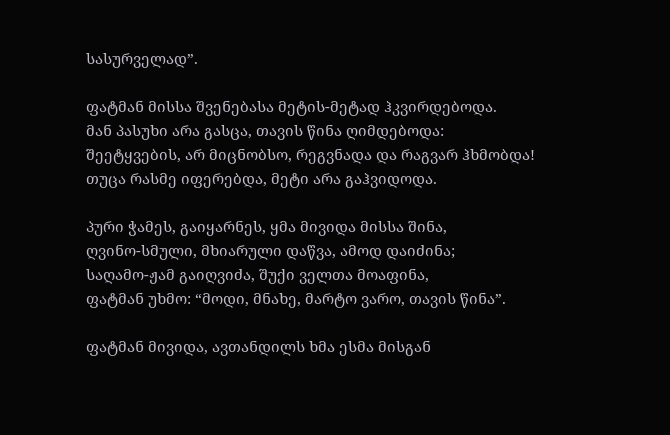სასურველად”.

ფატმან მისსა შვენებასა მეტის-მეტად ჰკვირდებოდა.
მან პასუხი არა გასცა, თავის წინა ღიმდებოდა:
შეეტყვების, არ მიცნობსო, რეგვნადა და რაგვარ ჰხმობდა!
თუცა რასმე იფერებდა, მეტი არა გაჰვიდოდა.

პური ჭამეს, გაიყარნეს, ყმა მივიდა მისსა შინა,
ღვინო-სმული, მხიარული დაწვა, ამოდ დაიძინა;
საღამო-ჟამ გაიღვიძა, შუქი ველთა მოაფინა,
ფატმან უხმო: “მოდი, მნახე, მარტო ვარო, თავის წინა”.

ფატმან მივიდა, ავთანდილს ხმა ესმა მისგან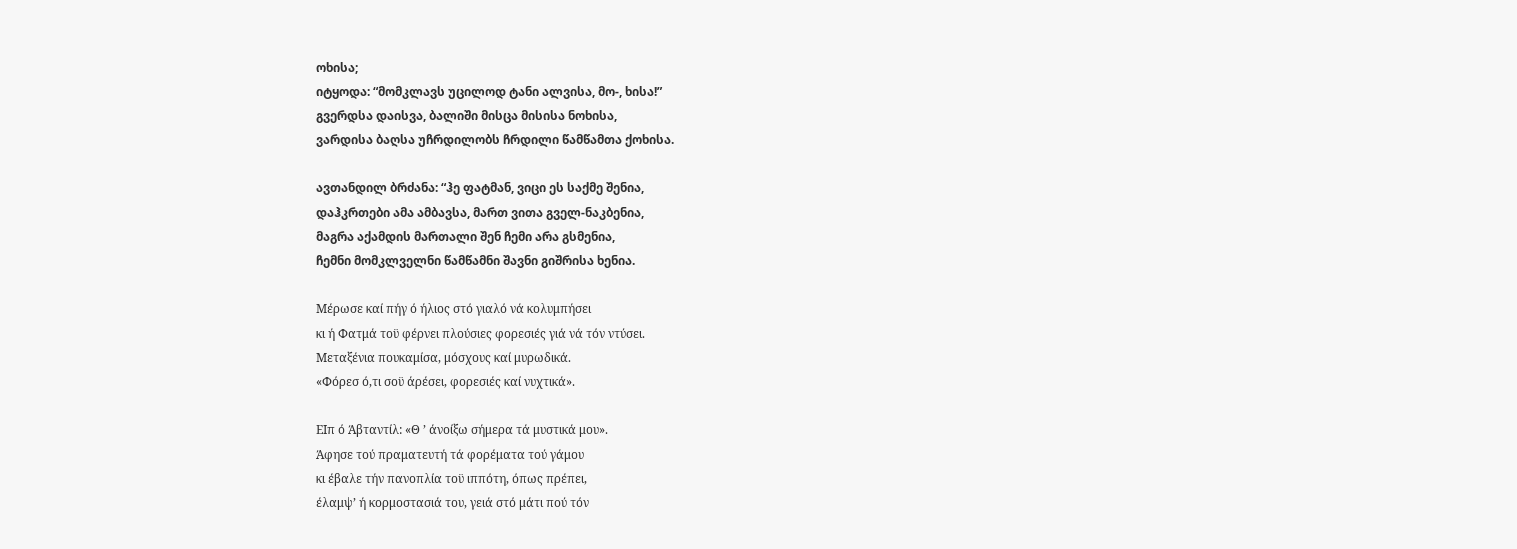ოხისა;
იტყოდა: “მომკლავს უცილოდ ტანი ალვისა, მო-, ხისა!”
გვერდსა დაისვა, ბალიში მისცა მისისა ნოხისა,
ვარდისა ბაღსა უჩრდილობს ჩრდილი წამწამთა ქოხისა.

ავთანდილ ბრძანა: “ჰე ფატმან, ვიცი ეს საქმე შენია,
დაჰკრთები ამა ამბავსა, მართ ვითა გველ-ნაკბენია,
მაგრა აქამდის მართალი შენ ჩემი არა გსმენია,
ჩემნი მომკლველნი წამწამნი შავნი გიშრისა ხენია.

Μέρωσε καί πήγ ό ήλιος στό γιαλό νά κολυμπήσει
κι ή Φατμά τοϋ φέρνει πλούσιες φορεσιές γιά νά τόν ντύσει.
Μεταξένια πουκαμίσα, μόσχους καί μυρωδικά.
«Φόρεσ ό,τι σοϋ άρέσει, φορεσιές καί νυχτικά».

ΕΙπ ό Άβταντίλ: «Θ ’ άνοίξω σήμερα τά μυστικά μου».
Άφησε τού πραματευτή τά φορέματα τού γάμου
κι έβαλε τήν πανοπλία τοϋ ιππότη, όπως πρέπει,
έλαμψ’ ή κορμοστασιά του, γειά στό μάτι πού τόν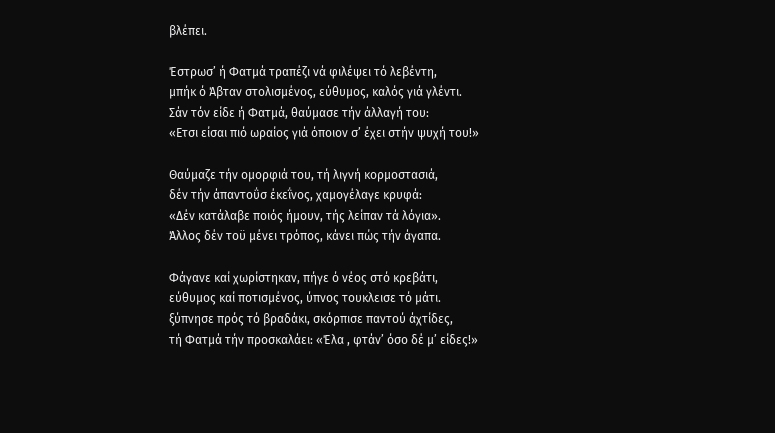βλέπει.

Έστρωσ’ ή Φατμά τραπέζι νά φιλέψει τό λεβέντη,
μπήκ ό Άβταν στολισμένος, εύθυμος, καλός γιά γλέντι.
Σάν τόν είδε ή Φατμά, θαύμασε τήν άλλαγή του:
«Ετσι είσαι πιό ωραίος γιά όποιον σ’ έχει στήν ψυχή του!»

Θαύμαζε τήν ομορφιά του, τή λιγνή κορμοστασιά,
δέν τήν άπαντοΰσ έκεΐνος, χαμογέλαγε κρυφά:
«Δέν κατάλαβε ποιός ήμουν, τής λείπαν τά λόγια».
Άλλος δέν τοϋ μένει τρόπος, κάνει πώς τήν άγαπα.

Φάγανε καί χωρίστηκαν, πήγε ό νέος στό κρεβάτι,
εύθυμος καί ποτισμένος, ύπνος τουκλεισε τό μάτι.
ξύπνησε πρός τό βραδάκι, σκόρπισε παντού άχτίδες,
τή Φατμά τήν προσκαλάει: «Έλα , φτάν’ όσο δέ μ’ είδες!»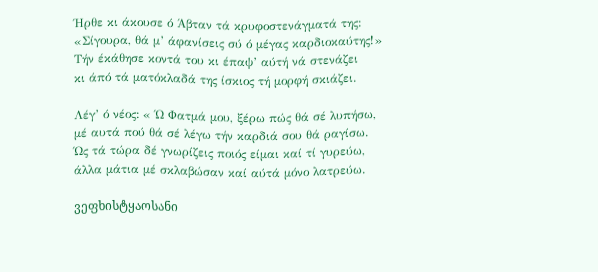Ήρθε κι άκουσε ό Άβταν τά κρυφοστενάγματά της:
«Σίγουρα, θά μ’ άφανίσεις σύ ό μέγας καρδιοκαύτης!»
Τήν έκάθησε κοντά του κι έπαψ’ αύτή νά στενάζει
κι άπό τά ματόκλαδά της ίσκιος τή μορφή σκιάζει.

Λέγ’ ό νέος: « Ώ Φατμά μου, ξέρω πώς θά σέ λυπήσω,
μέ αυτά πού θά σέ λέγω τήν καρδιά σου θά ραγίσω.
Ώς τά τώρα δέ γνωρίζεις ποιός είμαι καί τί γυρεύω,
άλλα μάτια μέ σκλαβώσαν καί αύτά μόνο λατρεύω.

ვეფხისტყაოსანი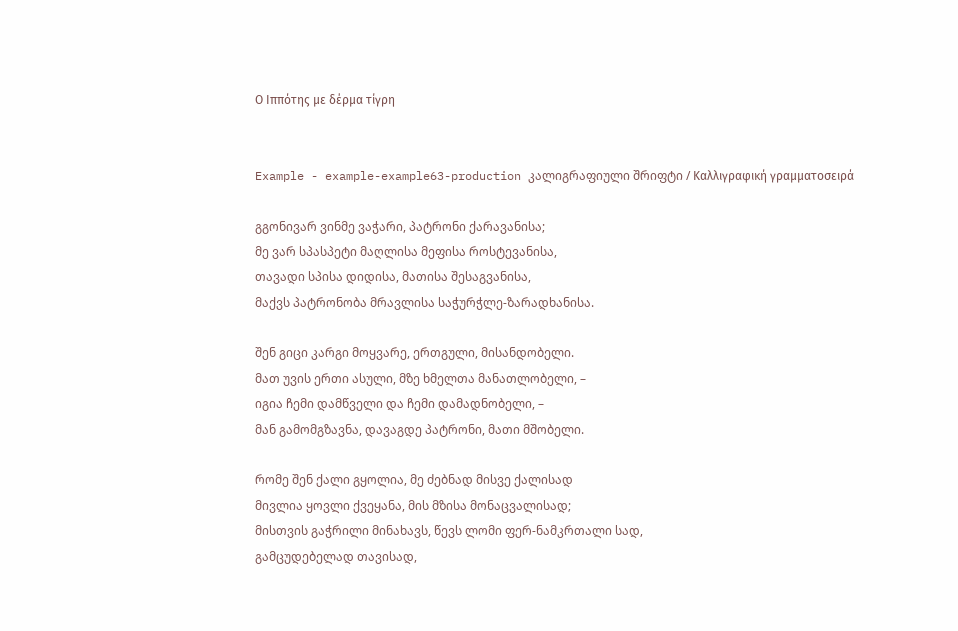Ο Ιππότης με δέρμα τίγρη


Example - example-example63-production კალიგრაფიული შრიფტი / Καλλιγραφική γραμματοσειρά

გგონივარ ვინმე ვაჭარი, პატრონი ქარავანისა;
მე ვარ სპასპეტი მაღლისა მეფისა როსტევანისა,
თავადი სპისა დიდისა, მათისა შესაგვანისა,
მაქვს პატრონობა მრავლისა საჭურჭლე-ზარადხანისა.

შენ გიცი კარგი მოყვარე, ერთგული, მისანდობელი.
მათ უვის ერთი ასული, მზე ხმელთა მანათლობელი, –
იგია ჩემი დამწველი და ჩემი დამადნობელი, –
მან გამომგზავნა, დავაგდე პატრონი, მათი მშობელი.

რომე შენ ქალი გყოლია, მე ძებნად მისვე ქალისად
მივლია ყოვლი ქვეყანა, მის მზისა მონაცვალისად;
მისთვის გაჭრილი მინახავს, წევს ლომი ფერ-ნამკრთალი სად,
გამცუდებელად თავისად,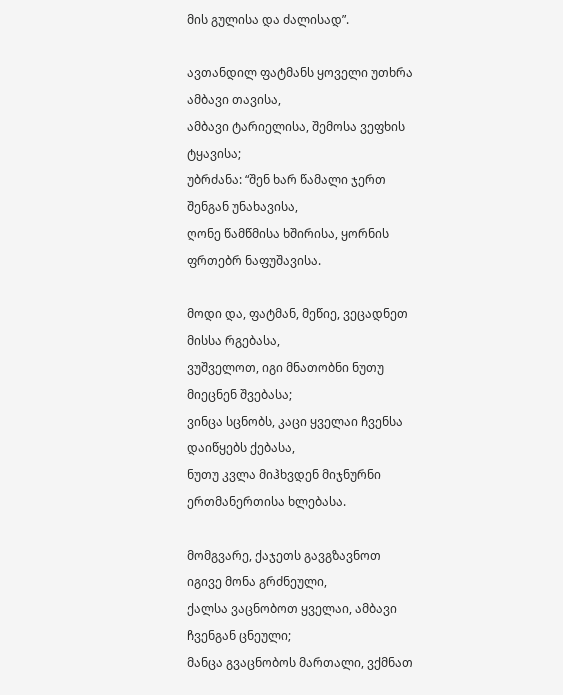მის გულისა და ძალისად”.

ავთანდილ ფატმანს ყოველი უთხრა ამბავი თავისა,
ამბავი ტარიელისა, შემოსა ვეფხის ტყავისა;
უბრძანა: “შენ ხარ წამალი ჯერთ შენგან უნახავისა,
ღონე წამწმისა ხშირისა, ყორნის ფრთებრ ნაფუშავისა.

მოდი და, ფატმან, მეწიე, ვეცადნეთ მისსა რგებასა,
ვუშველოთ, იგი მნათობნი ნუთუ მიეცნენ შვებასა;
ვინცა სცნობს, კაცი ყველაი ჩვენსა დაიწყებს ქებასა,
ნუთუ კვლა მიჰხვდენ მიჯნურნი ერთმანერთისა ხლებასა.

მომგვარე, ქაჯეთს გავგზავნოთ იგივე მონა გრძნეული,
ქალსა ვაცნობოთ ყველაი, ამბავი ჩვენგან ცნეული;
მანცა გვაცნობოს მართალი, ვქმნათ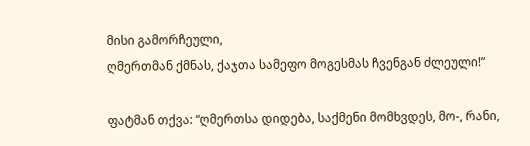მისი გამორჩეული,
ღმერთმან ქმნას, ქაჯთა სამეფო მოგესმას ჩვენგან ძლეული!”

ფატმან თქვა: “ღმერთსა დიდება, საქმენი მომხვდეს, მო-, რანი,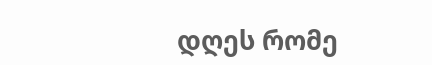დღეს რომე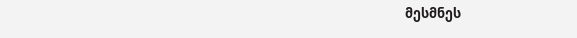მესმნეს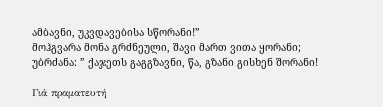ამბავნი, უკვდავებისა სწორანი!”
მოჰგვარა მონა გრძნეული, შავი მართ ვითა ყორანი;
უბრძანა: ” ქაჯეთს გაგგზავნი, წა, გზანი გისხენ შორანი!

Γιά πραματευτή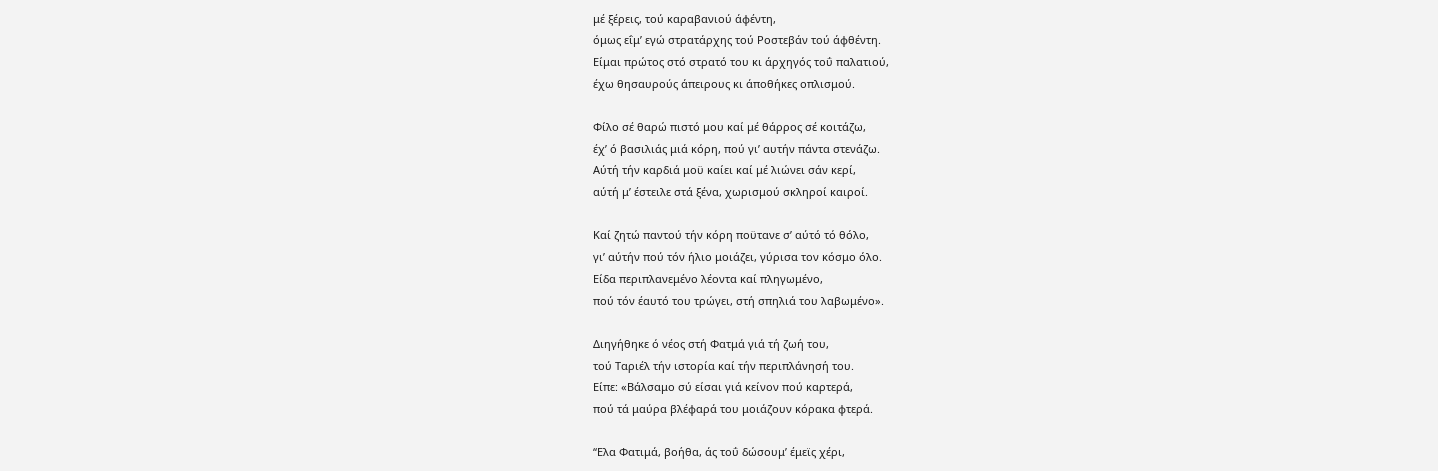μέ ξέρεις, τού καραβανιού άφέντη,
όμως εΐμ’ εγώ στρατάρχης τού Ροστεβάν τού άφθέντη.
Είμαι πρώτος στό στρατό του κι άρχηγός τοΰ παλατιού,
έχω θησαυρούς άπειρους κι άποθήκες οπλισμού.

Φίλο σέ θαρώ πιστό μου καί μέ θάρρος σέ κοιτάζω,
έχ’ ό βασιλιάς μιά κόρη, πού γι’ αυτήν πάντα στενάζω.
Αύτή τήν καρδιά μοϋ καίει καί μέ λιώνει σάν κερί,
αύτή μ’ έστειλε στά ξένα, χωρισμού σκληροί καιροί.

Καί ζητώ παντού τήν κόρη ποϋτανε σ’ αύτό τό θόλο,
γι’ αύτήν πού τόν ήλιο μοιάζει, γύρισα τον κόσμο όλο.
Είδα περιπλανεμένο λέοντα καί πληγωμένο,
πού τόν έαυτό του τρώγει, στή σπηλιά του λαβωμένο».

Διηγήθηκε ό νέος στή Φατμά γιά τή ζωή του,
τού Ταριέλ τήν ιστορία καί τήν περιπλάνησή του.
Είπε: «Βάλσαμο σύ είσαι γιά κείνον πού καρτερά,
πού τά μαύρα βλέφαρά του μοιάζουν κόρακα φτερά.

“Ελα Φατιμά, βοήθα, άς τοΰ δώσουμ’ έμεϊς χέρι,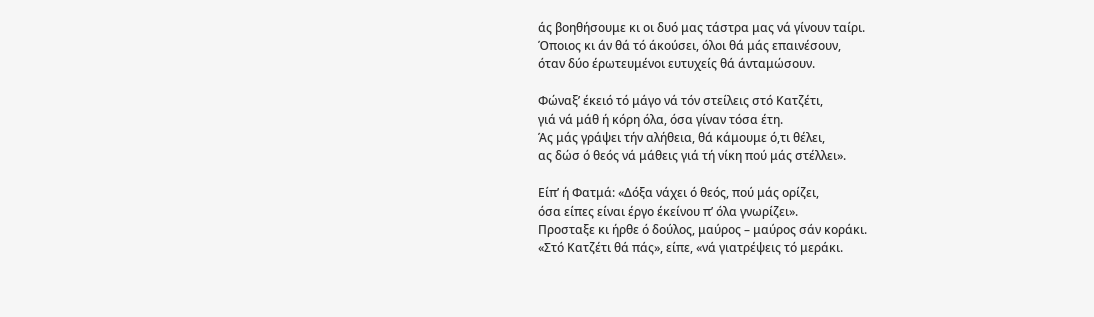άς βοηθήσουμε κι οι δυό μας τάστρα μας νά γίνουν ταίρι.
Όποιος κι άν θά τό άκούσει, όλοι θά μάς επαινέσουν,
όταν δύο έρωτευμένοι ευτυχείς θά άνταμώσουν.

Φώναξ’ έκειό τό μάγο νά τόν στείλεις στό Κατζέτι,
γιά νά μάθ ή κόρη όλα, όσα γίναν τόσα έτη.
Άς μάς γράψει τήν αλήθεια, θά κάμουμε ό,τι θέλει,
ας δώσ ό θεός νά μάθεις γιά τή νίκη πού μάς στέλλει».

Είπ’ ή Φατμά: «Δόξα νάχει ό θεός, πού μάς ορίζει,
όσα είπες είναι έργο έκείνου π’ όλα γνωρίζει».
Προσταξε κι ήρθε ό δούλος, μαύρος – μαύρος σάν κοράκι.
«Στό Κατζέτι θά πάς», είπε, «νά γιατρέψεις τό μεράκι.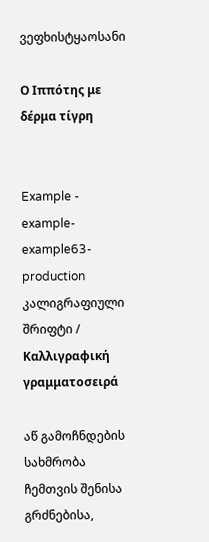ვეფხისტყაოსანი

Ο Ιππότης με δέρμα τίγρη


Example - example-example63-production კალიგრაფიული შრიფტი / Καλλιγραφική γραμματοσειρά

აწ გამოჩნდების სახმრობა ჩემთვის შენისა გრძნებისა,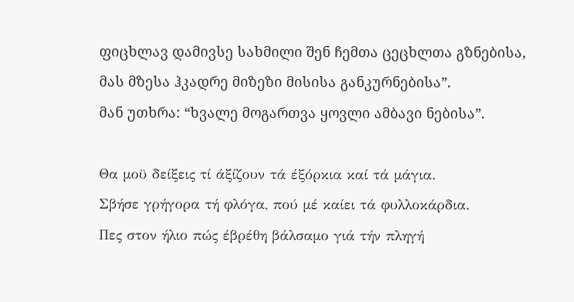ფიცხლავ დამივსე სახმილი შენ ჩემთა ცეცხლთა გზნებისა,
მას მზესა ჰკადრე მიზეზი მისისა განკურნებისა”.
მან უთხრა: “ხვალე მოგართვა ყოვლი ამბავი ნებისა”.

Θα μοϋ δείξεις τί άξίζουν τά έξόρκια καί τά μάγια.
Σβήσε γρήγορα τή φλόγα, πού μέ καίει τά φυλλοκάρδια.
Πες στον ήλιο πώς έβρέθη βάλσαμο γιά τήν πληγή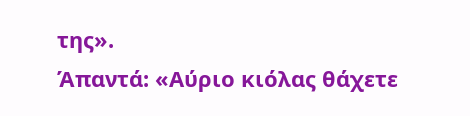της».
Άπαντά: «Αύριο κιόλας θάχετε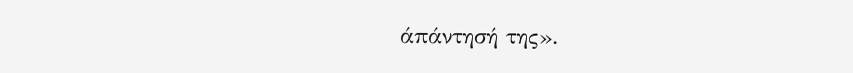άπάντησή της».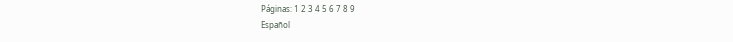Páginas: 1 2 3 4 5 6 7 8 9
Español